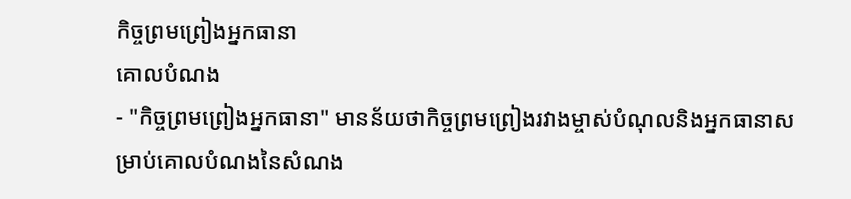កិច្ចព្រមព្រៀងអ្នកធានា
គោលបំណង
- "កិច្ចព្រមព្រៀងអ្នកធានា" មានន័យថាកិច្ចព្រមព្រៀងរវាងម្ចាស់បំណុលនិងអ្នកធានាសម្រាប់គោលបំណងនៃសំណង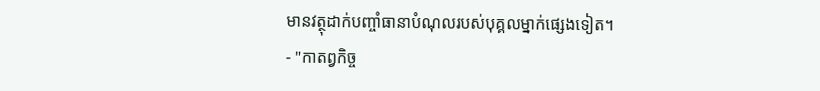មានវត្ថុដាក់បញ្ចាំធានាបំណុលរបស់បុគ្គលម្នាក់ផ្សេងទៀត។
- "កាតព្វកិច្ច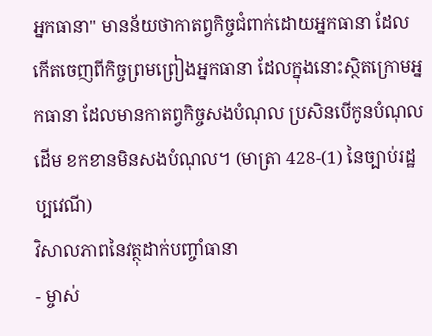អ្នកធានា" មានន័យថាកាតព្វកិច្ចជំពាក់ដោយអ្នកធានា ដែលកើតចេញពីកិច្ចព្រមព្រៀងអ្នកធានា ដែលក្នុងនោះស្ថិតក្រោមអ្នកធានា ដែលមានកាតព្វកិច្ចសងបំណុល ប្រសិនបើកូនបំណុលដើម ខកខានមិនសងបំណុល។ (មាត្រា 428-(1) នៃច្បាប់រដ្ឋប្បវេណី)
វិសាលភាពនៃវត្ថុដាក់បញ្ចាំធានា
- ម្ចាស់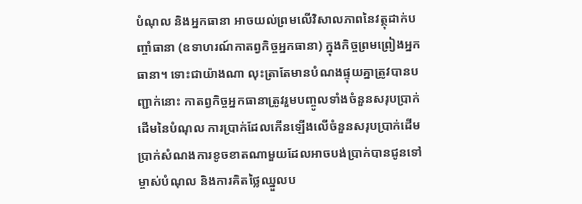បំណុល និងអ្នកធានា អាចយល់ព្រមលើវិសាលភាពនៃវត្ថុដាក់បញ្ចាំធានា (ឧទាហរណ៍កាតព្វកិច្ចអ្នកធានា) ក្នុងកិច្ចព្រមព្រៀងអ្នកធានា។ ទោះជាយ៉ាងណា លុះត្រាតែមានបំណងផ្ទុយគ្នាត្រូវបានបញ្ជាក់នោះ កាតព្វកិច្ចអ្នកធានាត្រូវរួមបញ្ចូលទាំងចំនួនសរុបប្រាក់ដើមនៃបំណុល ការប្រាក់ដែលកើនឡើងលើចំនួនសរុបប្រាក់ដើម ប្រាក់សំណងការខូចខាតណាមួយដែលអាចបង់ប្រាក់បានជូនទៅម្ចាស់បំណុល និងការគិតថ្លៃឈ្នួលប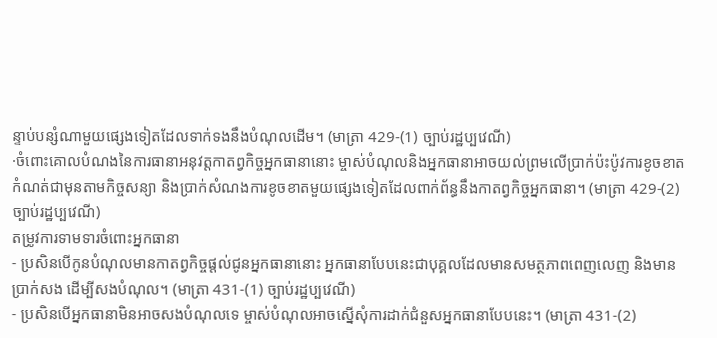ន្ទាប់បន្សំណាមួយផ្សេងទៀតដែលទាក់ទងនឹងបំណុលដើម។ (មាត្រា 429-(1) ច្បាប់រដ្ឋប្បវេណី)
·ចំពោះគោលបំណងនៃការធានាអនុវត្តកាតព្វកិច្ចអ្នកធានានោះ ម្ចាស់បំណុលនិងអ្នកធានាអាចយល់ព្រមលើប្រាក់ប៉ះប៉ូវការខូចខាតកំណត់ជាមុនតាមកិច្ចសន្យា និងប្រាក់សំណងការខូចខាតមួយផ្សេងទៀតដែលពាក់ព័ន្ធនឹងកាតព្វកិច្ចអ្នកធានា។ (មាត្រា 429-(2) ច្បាប់រដ្ឋប្បវេណី)
តម្រូវការទាមទារចំពោះអ្នកធានា
- ប្រសិនបើកូនបំណុលមានកាតព្វកិច្ចផ្តល់ជូនអ្នកធានានោះ អ្នកធានាបែបនេះជាបុគ្គលដែលមានសមត្ថភាពពេញលេញ និងមានប្រាក់សង ដើម្បីសងបំណុល។ (មាត្រា 431-(1) ច្បាប់រដ្ឋប្បវេណី)
- ប្រសិនបើអ្នកធានាមិនអាចសងបំណុលទេ ម្ចាស់បំណុលអាចស្នើសុំការដាក់ជំនួសអ្នកធានាបែបនេះ។ (មាត្រា 431-(2)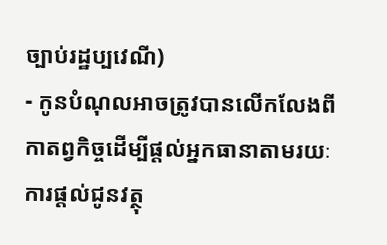ច្បាប់រដ្ឋប្បវេណី)
- កូនបំណុលអាចត្រូវបានលើកលែងពីកាតព្វកិច្ចដើម្បីផ្តល់អ្នកធានាតាមរយៈការផ្ដល់ជូនវត្ថុ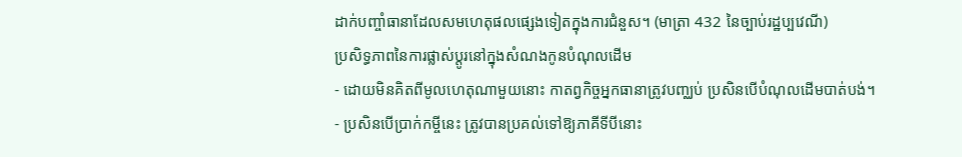ដាក់បញ្ចាំធានាដែលសមហេតុផលផ្សេងទៀតក្នុងការជំនួស។ (មាត្រា 432 នៃច្បាប់រដ្ឋប្បវេណី)
ប្រសិទ្ធភាពនៃការផ្លាស់ប្តូរនៅក្នុងសំណងកូនបំណុលដើម
- ដោយមិនគិតពីមូលហេតុណាមួយនោះ កាតព្វកិច្ចអ្នកធានាត្រូវបញ្ឈប់ ប្រសិនបើបំណុលដើមបាត់បង់។
- ប្រសិនបើប្រាក់កម្ចីនេះ ត្រូវបានប្រគល់ទៅឱ្យភាគីទីបីនោះ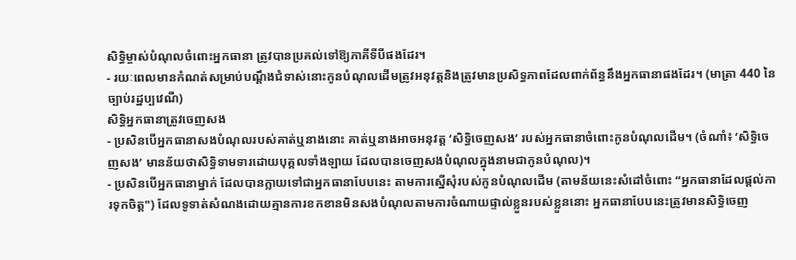សិទ្ធិម្ចាស់បំណុលចំពោះអ្នកធានា ត្រូវបានប្រគល់ទៅឱ្យភាគីទីបីផងដែរ។
- រយៈពេលមានកំណត់សម្រាប់បណ្តឹងជំទាស់នោះកូនបំណុលដើមត្រូវអនុវត្តនិងត្រូវមានប្រសិទ្ធភាពដែលពាក់ព័ន្ធនឹងអ្នកធានាផងដែរ។ (មាត្រា 440 នៃច្បាប់រដ្ឋប្បវេណី)
សិទ្ធិអ្នកធានាត្រូវចេញសង
- ប្រសិនបើអ្នកធានាសងបំណុលរបស់គាត់ឬនាងនោះ គាត់ឬនាងអាចអនុវត្ត ‘សិទ្ធិចេញសង’ របស់អ្នកធានាចំពោះកូនបំណុលដើម។ (ចំណាំ៖ ‘សិទ្ធិចេញសង’ មានន័យថាសិទ្ធិទាមទារដោយបុគ្គលទាំងឡាយ ដែលបានចេញសងបំណុលក្នុងនាមជាកូនបំណុល)។
- ប្រសិនបើអ្នកធានាម្នាក់ ដែលបានក្លាយទៅជាអ្នកធានាបែបនេះ តាមការស្នើសុំរបស់កូនបំណុលដើម (តាមន័យនេះសំដៅចំពោះ “អ្នកធានាដែលផ្តល់ការទុកចិត្ត") ដែលទូទាត់សំណងដោយគ្មានការខកខានមិនសងបំណុលតាមការចំណាយផ្ទាល់ខ្លួនរបស់ខ្លួននោះ អ្នកធានាបែបនេះត្រូវមានសិទ្ធិចេញ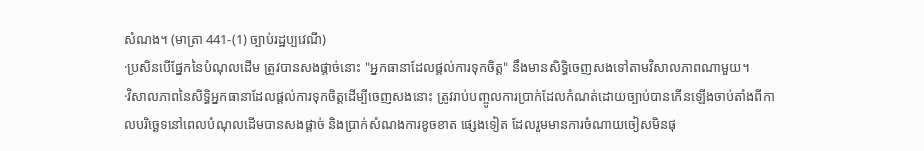សំណង។ (មាត្រា 441-(1) ច្បាប់រដ្ឋប្បវេណី)
·ប្រសិនបើផ្នែកនៃបំណុលដើម ត្រូវបានសងផ្តាច់នោះ "អ្នកធានាដែលផ្តល់ការទុកចិត្ត" នឹងមានសិទ្ធិចេញសងទៅតាមវិសាលភាពណាមួយ។
·វិសាលភាពនៃសិទ្ធិអ្នកធានាដែលផ្តល់ការទុកចិត្តដើម្បីចេញសងនោះ ត្រូវរាប់បញ្ចូលការប្រាក់ដែលកំណត់ដោយច្បាប់បានកើនឡើងចាប់តាំងពីកាលបរិច្ឆេទនៅពេលបំណុលដើមបានសងផ្តាច់ និងប្រាក់សំណងការខូចខាត ផ្សេងទៀត ដែលរួមមានការចំណាយចៀសមិនផុ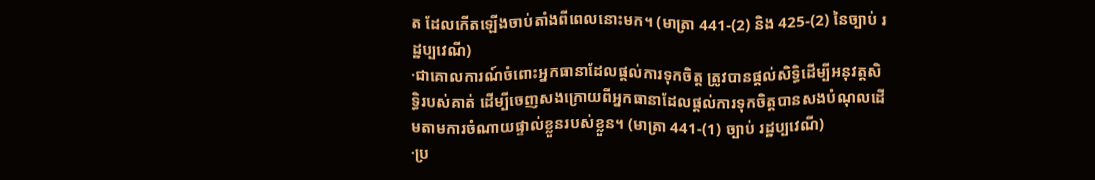ត ដែលកើតឡើងចាប់តាំងពីពេលនោះមក។ (មាត្រា 441-(2) និង 425-(2) នៃច្បាប់ រដ្ឋប្បវេណី)
·ជាគោលការណ៍ចំពោះអ្នកធានាដែលផ្តល់ការទុកចិត្ត ត្រូវបានផ្តល់សិទ្ធិដើម្បីអនុវត្តសិទ្ធិរបស់គាត់ ដើម្បីចេញសងក្រោយពីអ្នកធានាដែលផ្តល់ការទុកចិត្តបានសងបំណុលដើមតាមការចំណាយផ្ទាល់ខ្លួនរបស់ខ្លួន។ (មាត្រា 441-(1) ច្បាប់ រដ្ឋប្បវេណី)
·ប្រ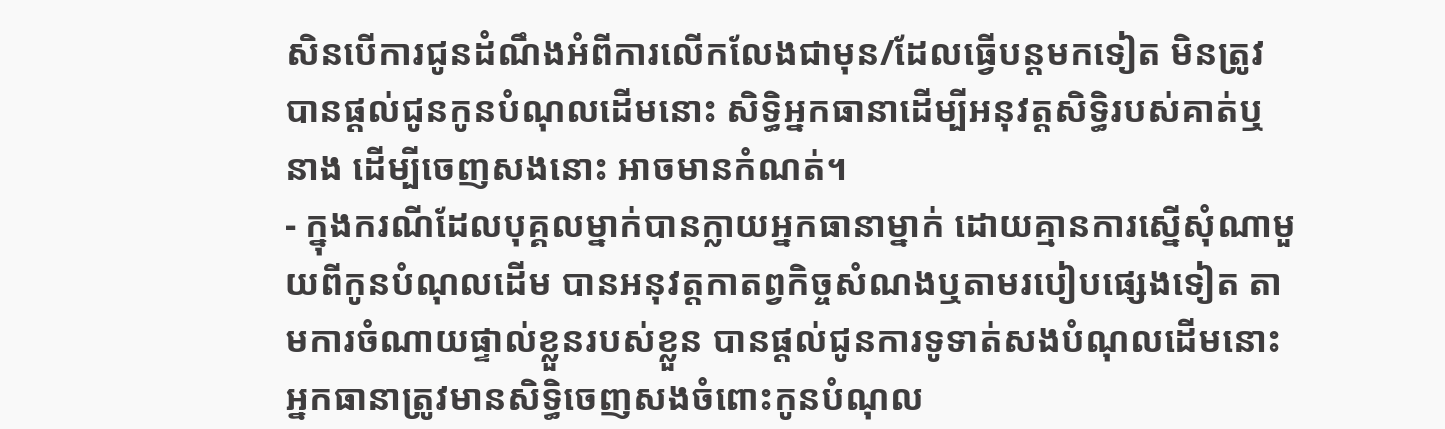សិនបើការជូនដំណឹងអំពីការលើកលែងជាមុន/ដែលធ្វើបន្ដមកទៀត មិនត្រូវបានផ្តល់ជូនកូនបំណុលដើមនោះ សិទ្ធិអ្នកធានាដើម្បីអនុវត្តសិទ្ធិរបស់គាត់ឬនាង ដើម្បីចេញសងនោះ អាចមានកំណត់។
- ក្នុងករណីដែលបុគ្គលម្នាក់បានក្លាយអ្នកធានាម្នាក់ ដោយគ្មានការស្នើសុំណាមួយពីកូនបំណុលដើម បានអនុវត្តកាតព្វកិច្ចសំណងឬតាមរបៀបផ្សេងទៀត តាមការចំណាយផ្ទាល់ខ្លួនរបស់ខ្លួន បានផ្តល់ជូនការទូទាត់សងបំណុលដើមនោះ អ្នកធានាត្រូវមានសិទ្ធិចេញសងចំពោះកូនបំណុល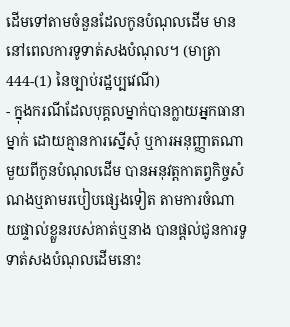ដើមទៅតាមចំនួនដែលកូនបំណុលដើម មាននៅពេលការទូទាត់សងបំណុល។ (មាត្រា 444-(1) នៃច្បាប់រដ្ឋប្បវេណី)
- ក្នុងករណីដែលបុគ្គលម្នាក់បានក្លាយអ្នកធានាម្នាក់ ដោយគ្មានការស្នើសុំ ឬការអនុញ្ញាតណាមួយពីកូនបំណុលដើម បានអនុវត្តកាតព្វកិច្ចសំណងឬតាមរបៀបផ្សេងទៀត តាមការចំណាយផ្ទាល់ខ្លួនរបស់គាត់ឬនាង បានផ្តល់ជូនការទូទាត់សងបំណុលដើមនោះ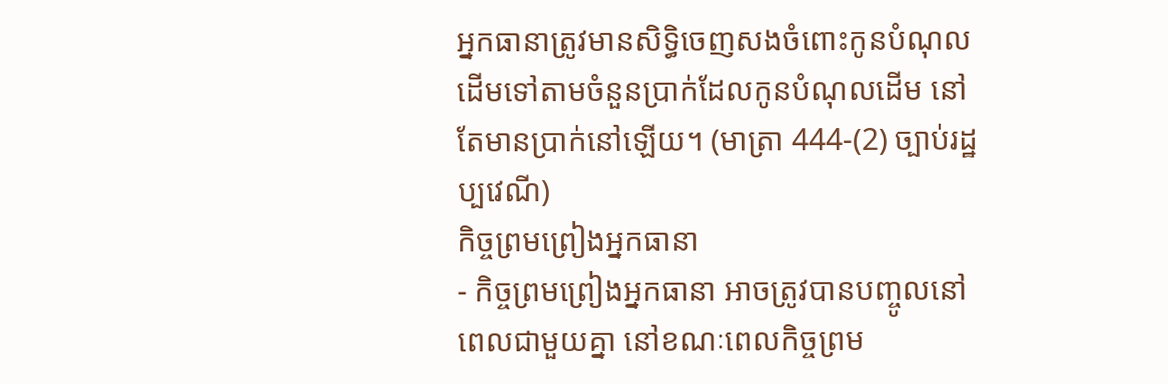អ្នកធានាត្រូវមានសិទ្ធិចេញសងចំពោះកូនបំណុលដើមទៅតាមចំនួនប្រាក់ដែលកូនបំណុលដើម នៅតែមានប្រាក់នៅឡើយ។ (មាត្រា 444-(2) ច្បាប់រដ្ឋប្បវេណី)
កិច្ចព្រមព្រៀងអ្នកធានា
- កិច្ចព្រមព្រៀងអ្នកធានា អាចត្រូវបានបញ្ចូលនៅពេលជាមួយគ្នា នៅខណៈពេលកិច្ចព្រម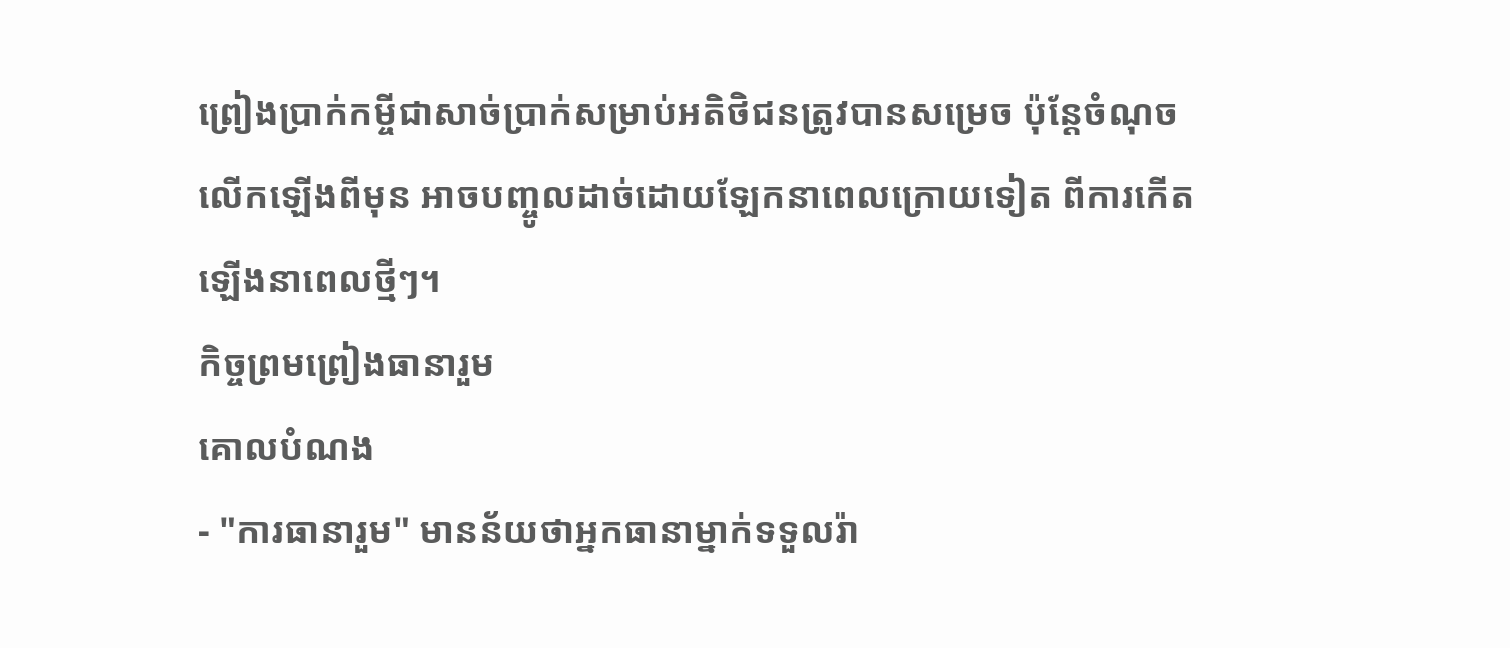ព្រៀងប្រាក់កម្ចីជាសាច់ប្រាក់សម្រាប់អតិថិជនត្រូវបានសម្រេច ប៉ុន្តែចំណុចលើកឡើងពីមុន អាចបញ្ចូលដាច់ដោយឡែកនាពេលក្រោយទៀត ពីការកើតឡើងនាពេលថ្មីៗ។
កិច្ចព្រមព្រៀងធានារួម
គោលបំណង
- "ការធានារួម" មានន័យថាអ្នកធានាម្នាក់ទទួលរ៉ា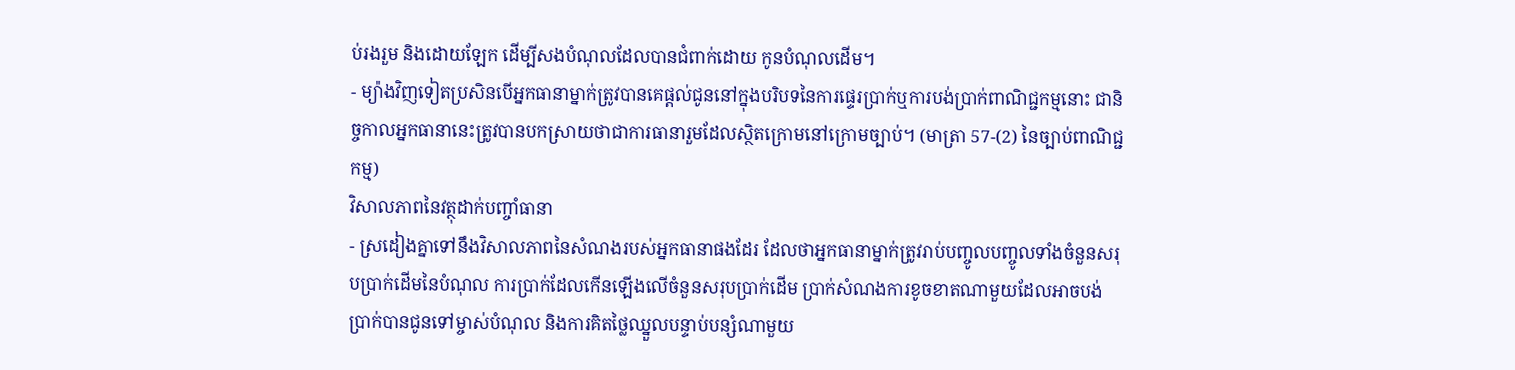ប់រងរួម និងដោយឡែក ដើម្បីសងបំណុលដែលបានជំពាក់ដោយ កូនបំណុលដើម។
- ម្យ៉ាងវិញទៀតប្រសិនបើអ្នកធានាម្នាក់ត្រូវបានគេផ្ដល់ជូននៅក្នុងបរិបទនៃការផ្ទេរប្រាក់ឬការបង់ប្រាក់ពាណិជ្ជកម្មនោះ ជានិច្ចកាលអ្នកធានានេះត្រូវបានបកស្រាយថាជាការធានារួមដែលស្ថិតក្រោមនៅក្រោមច្បាប់។ (មាត្រា 57-(2) នៃច្បាប់ពាណិជ្ជកម្ម)
វិសាលភាពនៃវត្ថុដាក់បញ្ចាំធានា
- ស្រដៀងគ្នាទៅនឹងវិសាលភាពនៃសំណងរបស់អ្នកធានាផងដែរ ដែលថាអ្នកធានាម្នាក់ត្រូវរាប់បញ្ចូលបញ្ចូលទាំងចំនួនសរុបប្រាក់ដើមនៃបំណុល ការប្រាក់ដែលកើនឡើងលើចំនួនសរុបប្រាក់ដើម ប្រាក់សំណងការខូចខាតណាមួយដែលអាចបង់ប្រាក់បានជូនទៅម្ចាស់បំណុល និងការគិតថ្លៃឈ្នួលបន្ទាប់បន្សំណាមួយ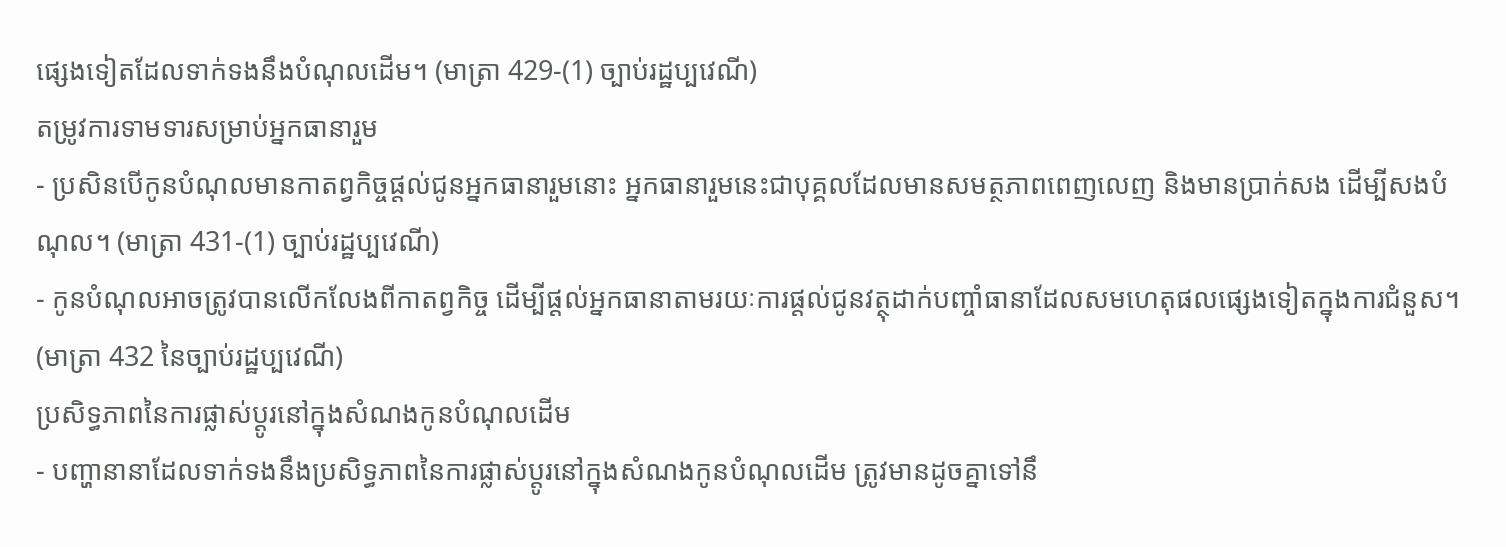ផ្សេងទៀតដែលទាក់ទងនឹងបំណុលដើម។ (មាត្រា 429-(1) ច្បាប់រដ្ឋប្បវេណី)
តម្រូវការទាមទារសម្រាប់អ្នកធានារួម
- ប្រសិនបើកូនបំណុលមានកាតព្វកិច្ចផ្តល់ជូនអ្នកធានារួមនោះ អ្នកធានារួមនេះជាបុគ្គលដែលមានសមត្ថភាពពេញលេញ និងមានប្រាក់សង ដើម្បីសងបំណុល។ (មាត្រា 431-(1) ច្បាប់រដ្ឋប្បវេណី)
- កូនបំណុលអាចត្រូវបានលើកលែងពីកាតព្វកិច្ច ដើម្បីផ្តល់អ្នកធានាតាមរយៈការផ្ដល់ជូនវត្ថុដាក់បញ្ចាំធានាដែលសមហេតុផលផ្សេងទៀតក្នុងការជំនួស។ (មាត្រា 432 នៃច្បាប់រដ្ឋប្បវេណី)
ប្រសិទ្ធភាពនៃការផ្លាស់ប្តូរនៅក្នុងសំណងកូនបំណុលដើម
- បញ្ហានានាដែលទាក់ទងនឹងប្រសិទ្ធភាពនៃការផ្លាស់ប្តូរនៅក្នុងសំណងកូនបំណុលដើម ត្រូវមានដូចគ្នាទៅនឹ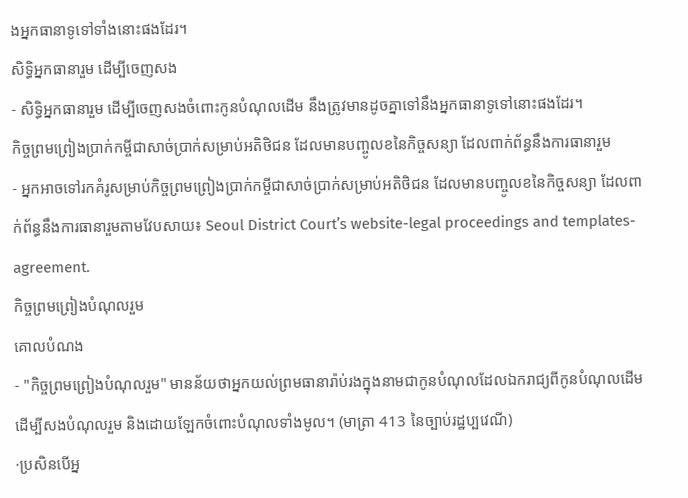ងអ្នកធានាទូទៅទាំងនោះផងដែរ។
សិទ្ធិអ្នកធានារួម ដើម្បីចេញសង
- សិទ្ធិអ្នកធានារួម ដើម្បីចេញសងចំពោះកូនបំណុលដើម នឹងត្រូវមានដូចគ្នាទៅនឹងអ្នកធានាទូទៅនោះផងដែរ។
កិច្ចព្រមព្រៀងប្រាក់កម្ចីជាសាច់ប្រាក់សម្រាប់អតិថិជន ដែលមានបញ្ចូលខនៃកិច្ចសន្យា ដែលពាក់ព័ន្ធនឹងការធានារួម
- អ្នកអាចទៅរកគំរូសម្រាប់កិច្ចព្រមព្រៀងប្រាក់កម្ចីជាសាច់ប្រាក់សម្រាប់អតិថិជន ដែលមានបញ្ចូលខនៃកិច្ចសន្យា ដែលពាក់ព័ន្ធនឹងការធានារួមតាមវែបសាយ៖ Seoul District Court’s website-legal proceedings and templates-agreement.
កិច្ចព្រមព្រៀងបំណុលរួម
គោលបំណង
- "កិច្ចព្រមព្រៀងបំណុលរួម" មានន័យថាអ្នកយល់ព្រមធានារ៉ាប់រងក្នុងនាមជាកូនបំណុលដែលឯករាជ្យពីកូនបំណុលដើម ដើម្បីសងបំណុលរួម និងដោយឡែកចំពោះបំណុលទាំងមូល។ (មាត្រា 413 នៃច្បាប់រដ្ឋប្បវេណី)
·ប្រសិនបើអ្ន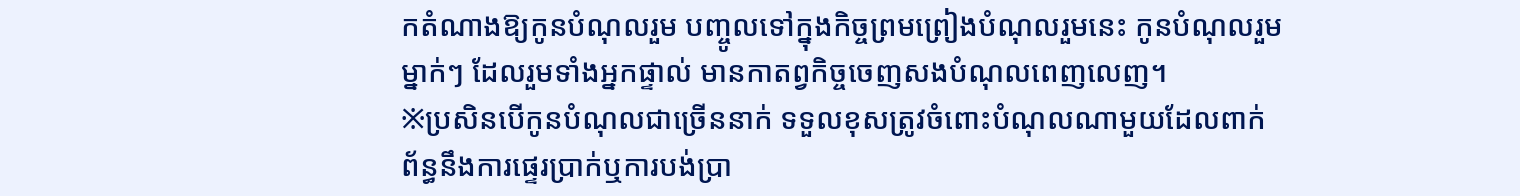កតំណាងឱ្យកូនបំណុលរួម បញ្ចូលទៅក្នុងកិច្ចព្រមព្រៀងបំណុលរួមនេះ កូនបំណុលរួមម្នាក់ៗ ដែលរួមទាំងអ្នកផ្ទាល់ មានកាតព្វកិច្ចចេញសងបំណុលពេញលេញ។
※ប្រសិនបើកូនបំណុលជាច្រើននាក់ ទទួលខុសត្រូវចំពោះបំណុលណាមួយដែលពាក់ព័ន្ធនឹងការផ្ទេរប្រាក់ឬការបង់ប្រា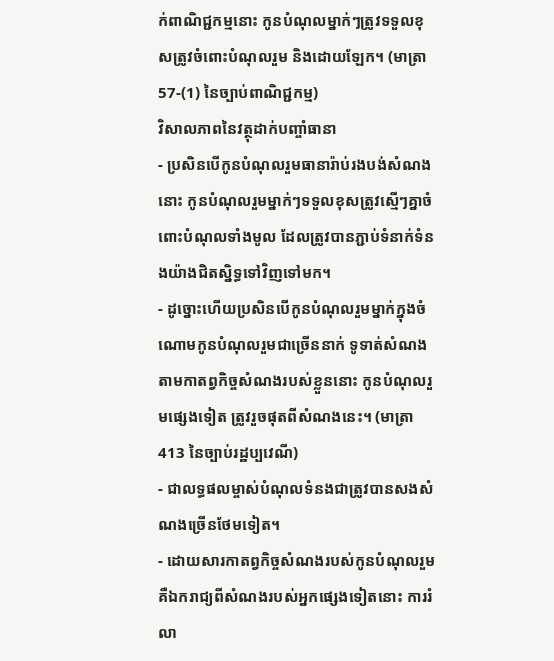ក់ពាណិជ្ជកម្មនោះ កូនបំណុលម្នាក់ៗត្រូវទទួលខុសត្រូវចំពោះបំណុលរួម និងដោយឡែក។ (មាត្រា 57-(1) នៃច្បាប់ពាណិជ្ជកម្ម)
វិសាលភាពនៃវត្ថុដាក់បញ្ចាំធានា
- ប្រសិនបើកូនបំណុលរួមធានារ៉ាប់រងបង់សំណងនោះ កូនបំណុលរួមម្នាក់ៗទទួលខុសត្រូវស្មើៗគ្នាចំពោះបំណុលទាំងមូល ដែលត្រូវបានភ្ជាប់ទំនាក់ទំនងយ៉ាងជិតស្និទ្ធទៅវិញទៅមក។
- ដូច្នោះហើយប្រសិនបើកូនបំណុលរួមម្នាក់ក្នុងចំណោមកូនបំណុលរួមជាច្រើននាក់ ទូទាត់សំណងតាមកាតព្វកិច្ចសំណងរបស់ខ្លួននោះ កូនបំណុលរួមផ្សេងទៀត ត្រូវរួចផុតពីសំណងនេះ។ (មាត្រា 413 នៃច្បាប់រដ្ឋប្បវេណី)
- ជាលទ្ធផលម្ចាស់បំណុលទំនងជាត្រូវបានសងសំណងច្រើនថែមទៀត។
- ដោយសារកាតព្វកិច្ចសំណងរបស់កូនបំណុលរួមគឺឯករាជ្យពីសំណងរបស់អ្នកផ្សេងទៀតនោះ ការរំលា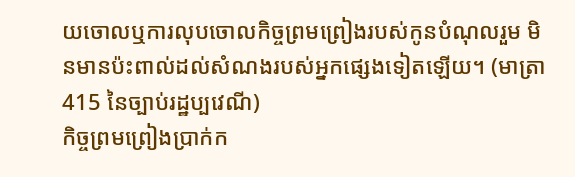យចោលឬការលុបចោលកិច្ចព្រមព្រៀងរបស់កូនបំណុលរួម មិនមានប៉ះពាល់ដល់សំណងរបស់អ្នកផ្សេងទៀតឡើយ។ (មាត្រា 415 នៃច្បាប់រដ្ឋប្បវេណី)
កិច្ចព្រមព្រៀងប្រាក់ក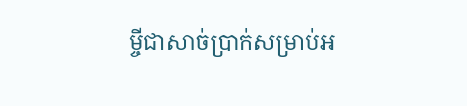ម្ចីជាសាច់ប្រាក់សម្រាប់អ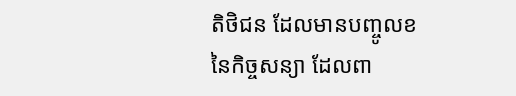តិថិជន ដែលមានបញ្ចូលខនៃកិច្ចសន្យា ដែលពា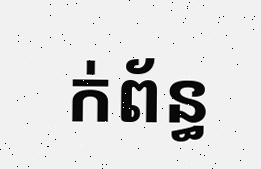ក់ព័ន្ធ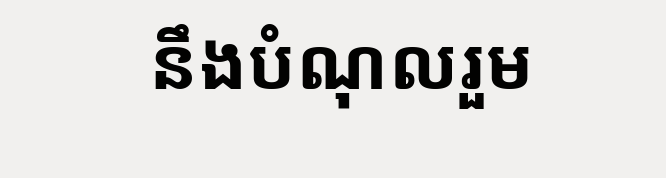នឹងបំណុលរួម